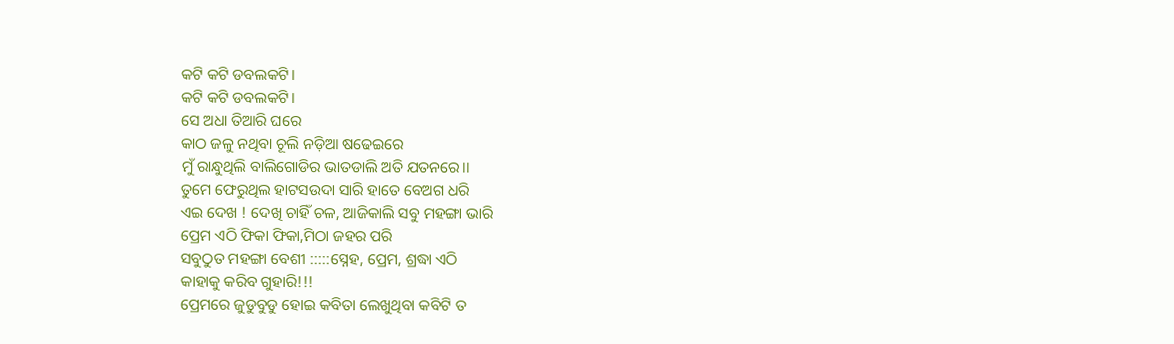କଟି କଟି ଡବଲକଟି।
କଟି କଟି ଡବଲକଟି।
ସେ ଅଧା ତିଆରି ଘରେ
କାଠ ଜଳୁ ନଥିବା ଚୂଲି ନଡ଼ିଆ ଷଢେଇରେ
ମୁଁ ରାନ୍ଧୁଥିଲି ବାଲିଗୋଡିର ଭାତଡାଲି ଅତି ଯତନରେ।।
ତୁମେ ଫେରୁଥିଲ ହାଟସଉଦା ସାରି ହାତେ ବେଅଗ ଧରି
ଏଇ ଦେଖ ! ଦେଖି ଚାହିଁ ଚଳ, ଆଜିକାଲି ସବୁ ମହଙ୍ଗା ଭାରି
ପ୍ରେମ ଏଠି ଫିକା ଫିକା,ମିଠା ଜହର ପରି
ସବୁଠୁତ ମହଙ୍ଗା ବେଶୀ :::::ସ୍ନେହ, ପ୍ରେମ, ଶ୍ରଦ୍ଧା ଏଠି
କାହାକୁ କରିବ ଗୁହାରି!!!
ପ୍ରେମରେ ଜୁଡୁବୁଡୁ ହୋଇ କବିତା ଲେଖୁଥିବା କବିଟି ତ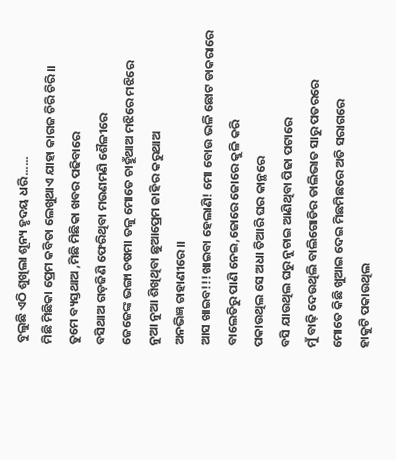ବୁଲୁଛି ଏଠି ଶୁଖିଲା ଶୂନ୍ୟ ହୃଦୟ ଧରି......
ମିଛି ମିଛିକା ପ୍ରେମ କବିତା ଲେଖୁଥାଏ ଯାହା କାଗଜ ଚିରି ଚିରି।।
ତୁମେ ବ୍ୟସ୍ତଥାଅ ,ମିଛି ମିଛିକା ଖବର ପଢିବାରେ
ବସିଥାଅ ଗଡ଼ଜିଣି ଫେରିଥିବା ମଉଣମଣି ଶୈଳୀରେ
ଜେଜେଙ୍କ ଭଙ୍ଗା ଚଷମା ତଳୁ ମୋତେ ଚାହୁଁଥାଅ ମଝିରେ ମଝିରେ
ନୁଆ ନୁଆ ଶିଖିଥିବା ଛୁଆପ୍ରେମ ଜାହିର କରୁଥାଅ
ଅନଭିଜ୍ଞ ଚାହାଣୀରେ।।
ଆସ ଖାଇବ!!!ଖାଇବା ହେଲାଣି! ମୋ ବୋଉ ଭଳି ଛୋଟ ଡାକରାରେ
ବାଲେତିରୁ ପାଣି ନେଇ,ଜୋରେ ଜୋରେ କୁଳି କରି
ପକାଉଥିଲ ସେ ଅଧା ତିଆରି ଘର କାନ୍ଥରେ
ବସି ଯାଉଥିଲ ଘରୁ ନୁଚାଇ ଆଣିଥିବା ପିଢା ପଟାରେ
ମୁଁ ବାଢ଼ି ଦେଉଥିଲି ବାଲିଗୋଡିର ଡାଲିଭାତ ସାରୁ ପତରରେ
ମୋତେ କିଛି ଖୁଆଇ ଦେଇ ମିଛମିଛରେ ଅତି ସରାଗରେ
ହାକୁଟି ପକାଉଥିଲ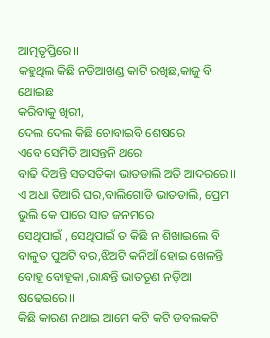ଆତ୍ମତୃପ୍ତିରେ।।
କହୁଥିଲ କିଛି ନଡିଆଖଣ୍ଡ କାଟି ରଖିଛ,କାଜୁ ବି ଥୋଇଛ
କରିବାକୁ ଖିରୀ,
ଦେଲ ଦେଲ କିଛି ଚୋବାଇବି ଶେଷରେ
ଏବେ ସେମିତି ଆସନ୍ତନି ଥରେ
ବାଢି ଦିଅନ୍ତି ସତସତିକା ଭାତଡାଲି ଅତି ଆଦରରେ।।
ଏ ଅଧା ତିଆରି ଘର,ବାଲିଗୋଡି ଭାତଡାଲି, ପ୍ରେମ
ଭୁଲି କେ ପାରେ ସାତ ଜନମରେ
ସେଥିପାଇଁ , ସେଥିପାଇଁ ତ କିଛି ନ ଶିଖାଇଲେ ବି
ବାଳୁତ ପୁଅଟି ବର,ଝିଅଟି କନିଆଁ ହୋଇ ଖେଳନ୍ତି
ବୋହୂ ବୋହୂକା ,ରାନ୍ଧନ୍ତି ଭାତତୂଣ ନଡ଼ିଆ ଷଢେଇରେ।।
କିଛି କାରଣ ନଥାଇ ଆମେ କଟି କଟି ଡବଲକଟି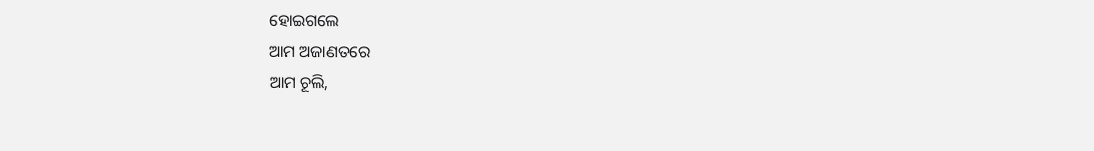ହୋଇଗଲେ
ଆମ ଅଜାଣତରେ
ଆମ ଚୂଲି,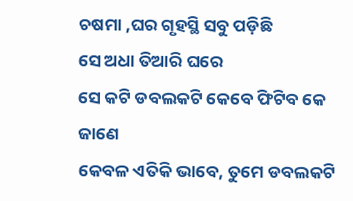ଚଷମା ,ଘର ଗୃହସ୍ଥି ସବୁ ପଡ଼ିଛି
ସେ ଅଧା ତିଆରି ଘରେ
ସେ କଟି ଡବଲକଟି କେବେ ଫିଟିବ କେ ଜାଣେ
କେବଳ ଏତିକି ଭାବେ, ତୁମେ ଡବଲକଟି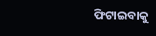ଫିଟାଇବାକୁ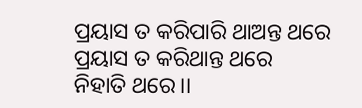ପ୍ରୟାସ ତ କରିପାରି ଥାଅନ୍ତ ଥରେ
ପ୍ରୟାସ ତ କରିଥାନ୍ତ ଥରେ
ନିହାତି ଥରେ।।